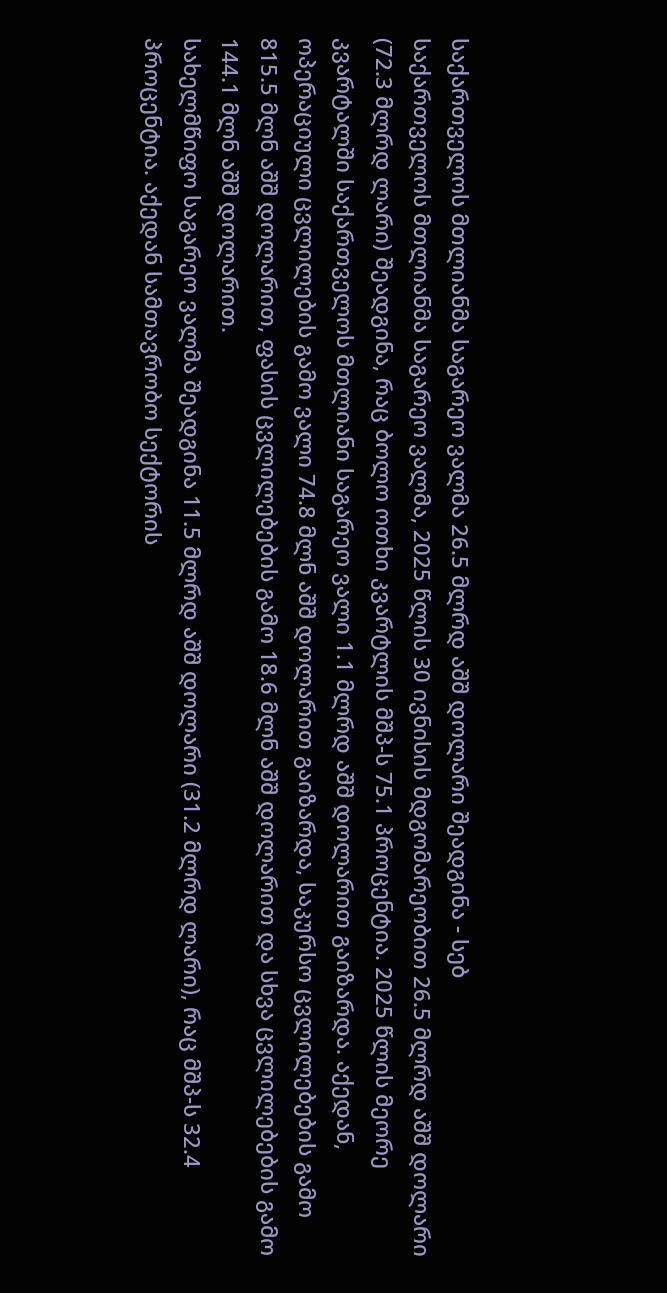საქართველოს მთლიანმა საგარეო ვალმა 26.5 მლრდ აშშ დოლარი შეადგინა - სებ
საქართველოს მთლიანმა საგარეო ვალმა, 2025 წლის 30 ივნისის მდგომარეობით 26.5 მლრდ აშშ დოლარი (72.3 მლრდ ლარი) შეადგინა, რაც ბოლო ოთხი კვარტლის მშპ-ს 75.1 პროცენტია. 2025 წლის მეორე კვარტალში საქართველოს მთლიანი საგარეო ვალი 1.1 მლრდ აშშ დოლარით გაიზარდა. აქედან, ოპერაციული ცვლილების გამო ვალი 74.8 მლნ აშშ დოლარით გაიზარდა, საკურსო ცვლილებების გამო 815.5 მლნ აშშ დოლარით, ფასის ცვლილებების გამო 18.6 მლნ აშშ დოლარით და სხვა ცვლილებების გამო 144.1 მლნ აშშ დოლარით.
სახელმწიფო საგარეო ვალმა შეადგინა 11.5 მლრდ აშშ დოლარი (31.2 მლრდ ლარი), რაც მშპ-ს 32.4 პროცენტია. აქედან სამთავრობო სექტორის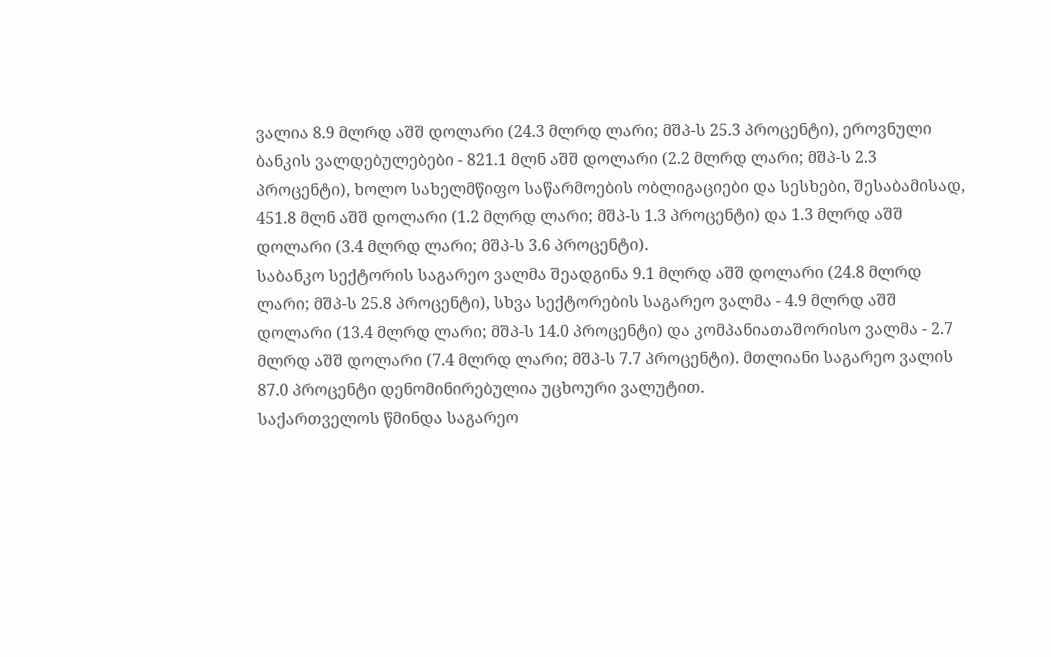ვალია 8.9 მლრდ აშშ დოლარი (24.3 მლრდ ლარი; მშპ-ს 25.3 პროცენტი), ეროვნული ბანკის ვალდებულებები - 821.1 მლნ აშშ დოლარი (2.2 მლრდ ლარი; მშპ-ს 2.3 პროცენტი), ხოლო სახელმწიფო საწარმოების ობლიგაციები და სესხები, შესაბამისად, 451.8 მლნ აშშ დოლარი (1.2 მლრდ ლარი; მშპ-ს 1.3 პროცენტი) და 1.3 მლრდ აშშ დოლარი (3.4 მლრდ ლარი; მშპ-ს 3.6 პროცენტი).
საბანკო სექტორის საგარეო ვალმა შეადგინა 9.1 მლრდ აშშ დოლარი (24.8 მლრდ ლარი; მშპ-ს 25.8 პროცენტი), სხვა სექტორების საგარეო ვალმა - 4.9 მლრდ აშშ დოლარი (13.4 მლრდ ლარი; მშპ-ს 14.0 პროცენტი) და კომპანიათაშორისო ვალმა - 2.7 მლრდ აშშ დოლარი (7.4 მლრდ ლარი; მშპ-ს 7.7 პროცენტი). მთლიანი საგარეო ვალის 87.0 პროცენტი დენომინირებულია უცხოური ვალუტით.
საქართველოს წმინდა საგარეო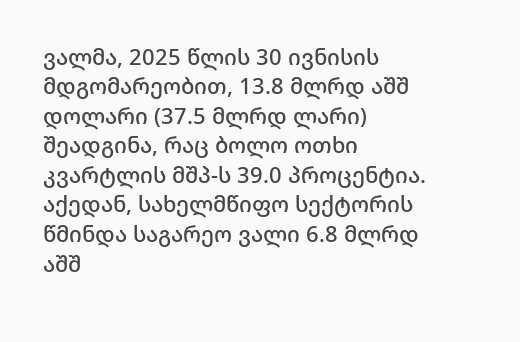ვალმა, 2025 წლის 30 ივნისის მდგომარეობით, 13.8 მლრდ აშშ დოლარი (37.5 მლრდ ლარი) შეადგინა, რაც ბოლო ოთხი კვარტლის მშპ-ს 39.0 პროცენტია. აქედან, სახელმწიფო სექტორის წმინდა საგარეო ვალი 6.8 მლრდ აშშ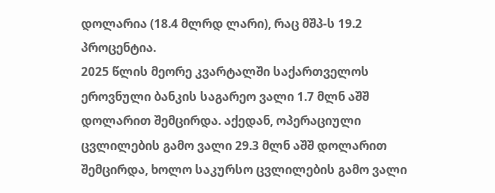დოლარია (18.4 მლრდ ლარი), რაც მშპ-ს 19.2 პროცენტია.
2025 წლის მეორე კვარტალში საქართველოს ეროვნული ბანკის საგარეო ვალი 1.7 მლნ აშშ დოლარით შემცირდა. აქედან, ოპერაციული ცვლილების გამო ვალი 29.3 მლნ აშშ დოლარით შემცირდა, ხოლო საკურსო ცვლილების გამო ვალი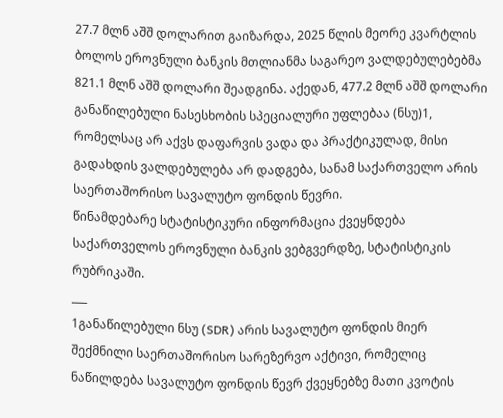27.7 მლნ აშშ დოლარით გაიზარდა, 2025 წლის მეორე კვარტლის ბოლოს ეროვნული ბანკის მთლიანმა საგარეო ვალდებულებებმა 821.1 მლნ აშშ დოლარი შეადგინა. აქედან, 477.2 მლნ აშშ დოლარი განაწილებული ნასესხობის სპეციალური უფლებაა (ნსუ)1, რომელსაც არ აქვს დაფარვის ვადა და პრაქტიკულად, მისი გადახდის ვალდებულება არ დადგება, სანამ საქართველო არის საერთაშორისო სავალუტო ფონდის წევრი.
წინამდებარე სტატისტიკური ინფორმაცია ქვეყნდება საქართველოს ეროვნული ბანკის ვებგვერდზე, სტატისტიკის რუბრიკაში.
___
1განაწილებული ნსუ (SDR) არის სავალუტო ფონდის მიერ შექმნილი საერთაშორისო სარეზერვო აქტივი, რომელიც ნაწილდება სავალუტო ფონდის წევრ ქვეყნებზე მათი კვოტის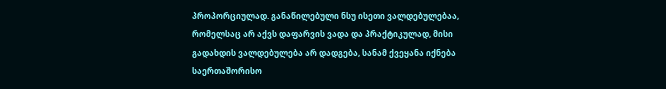პროპორციულად. განაწილებული ნსუ ისეთი ვალდებულებაა, რომელსაც არ აქვს დაფარვის ვადა და პრაქტიკულად, მისი გადახდის ვალდებულება არ დადგება, სანამ ქვეყანა იქნება საერთაშორისო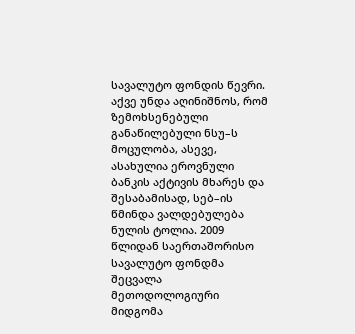სავალუტო ფონდის წევრი. აქვე უნდა აღინიშნოს, რომ ზემოხსენებული განაწილებული ნსუ–ს მოცულობა, ასევე, ასახულია ეროვნული ბანკის აქტივის მხარეს და შესაბამისად, სებ–ის წმინდა ვალდებულება ნულის ტოლია. 2009 წლიდან საერთაშორისო სავალუტო ფონდმა შეცვალა მეთოდოლოგიური მიდგომა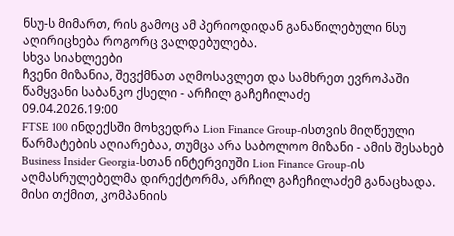ნსუ-ს მიმართ, რის გამოც ამ პერიოდიდან განაწილებული ნსუ აღირიცხება როგორც ვალდებულება.
სხვა სიახლეები
ჩვენი მიზანია, შევქმნათ აღმოსავლეთ და სამხრეთ ევროპაში წამყვანი საბანკო ქსელი - არჩილ გაჩეჩილაძე
09.04.2026.19:00
FTSE 100 ინდექსში მოხვედრა Lion Finance Group-ისთვის მიღწეული წარმატების აღიარებაა, თუმცა არა საბოლოო მიზანი - ამის შესახებ Business Insider Georgia-სთან ინტერვიუში Lion Finance Group-ის აღმასრულებელმა დირექტორმა, არჩილ გაჩეჩილაძემ განაცხადა. მისი თქმით, კომპანიის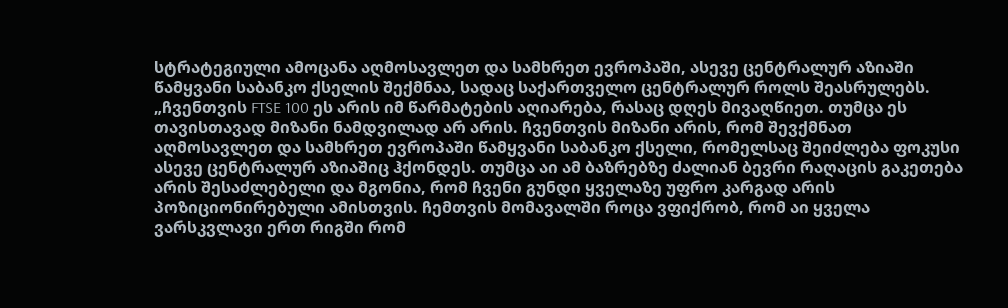სტრატეგიული ამოცანა აღმოსავლეთ და სამხრეთ ევროპაში, ასევე ცენტრალურ აზიაში წამყვანი საბანკო ქსელის შექმნაა, სადაც საქართველო ცენტრალურ როლს შეასრულებს.
„ჩვენთვის FTSE 100 ეს არის იმ წარმატების აღიარება, რასაც დღეს მივაღწიეთ. თუმცა ეს თავისთავად მიზანი ნამდვილად არ არის. ჩვენთვის მიზანი არის, რომ შევქმნათ აღმოსავლეთ და სამხრეთ ევროპაში წამყვანი საბანკო ქსელი, რომელსაც შეიძლება ფოკუსი ასევე ცენტრალურ აზიაშიც ჰქონდეს. თუმცა აი ამ ბაზრებზე ძალიან ბევრი რაღაცის გაკეთება არის შესაძლებელი და მგონია, რომ ჩვენი გუნდი ყველაზე უფრო კარგად არის პოზიციონირებული ამისთვის. ჩემთვის მომავალში როცა ვფიქრობ, რომ აი ყველა ვარსკვლავი ერთ რიგში რომ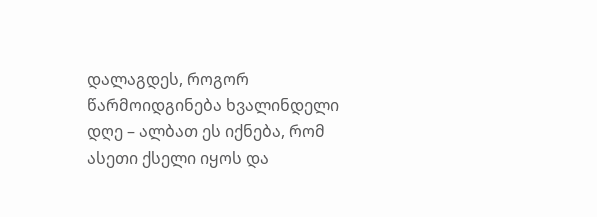დალაგდეს, როგორ წარმოიდგინება ხვალინდელი დღე – ალბათ ეს იქნება, რომ ასეთი ქსელი იყოს და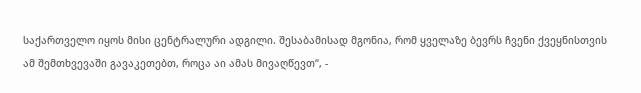საქართველო იყოს მისი ცენტრალური ადგილი. შესაბამისად მგონია, რომ ყველაზე ბევრს ჩვენი ქვეყნისთვის ამ შემთხვევაში გავაკეთებთ, როცა აი ამას მივაღწევთ“, -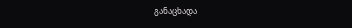განაცხადა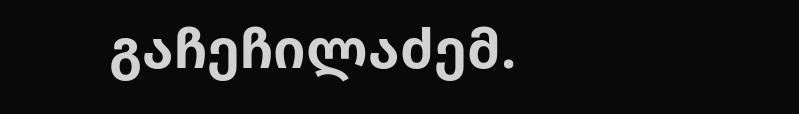გაჩეჩილაძემ.